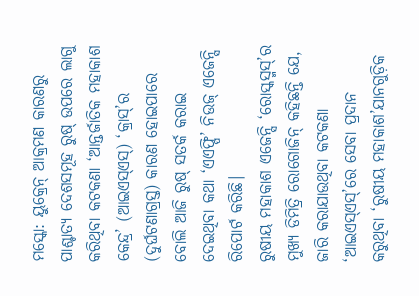ମସ୍କୋ: ୟୁକ୍ରେନ୍ ଆକ୍ରମଣ କାରଣରୁ ପାଶ୍ଚାତ୍ୟ ଦେଶସମୂହ ରୁଷ୍ ଉପରେ ଲାଗୁ କରିଥିବା କଟକଣା ‘ଆନ୍ତର୍ଜାତିକ ମହାକାଶ କେନ୍ଦ୍ର’ (ଆଇଏସ୍ଏସ୍) ‘କ୍ରାସ୍’ର (ଦୁର୍ଘଟଣାଗ୍ରସ୍ତ) କାରଣ ହୋଇପାରେ ବୋଲି ଆଜି ରୁଷ୍ ସତର୍କ କରାଇ ଦେଇଥିବା କଥା ‘ଏଏଫ୍ପି’ ନିଉଜ୍ ଏଜେନ୍ସି ରିପୋର୍ଟ କରିଛି।
ରୁଷୀୟ ମହାକାଶ ଏଜେନ୍ସି ‘ରୋସ୍କସ୍ମସ୍’ର ମୁଖ୍ୟ ଡିମିତ୍ରି ରୋଗୋଜିନ୍ କହିଛନ୍ତି ଯେ, ଜାରି କରାଯାଉଥିବା କଟକଣା ‘ଆଇଏସ୍ଏସ୍’ରେ ସେବା ପ୍ରଦାନ କରୁଥିବା ‘ରୁଷୀୟ ମହାକାଶ’ଯାନଗୁଡ଼ିକ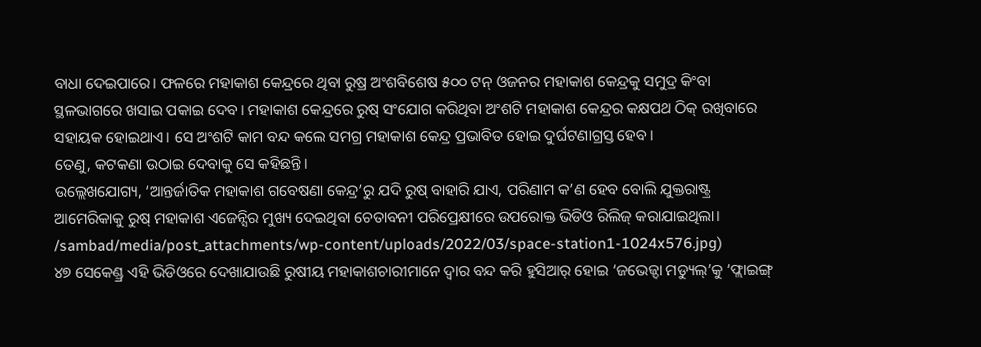ବାଧା ଦେଇପାରେ। ଫଳରେ ମହାକାଶ କେନ୍ଦ୍ରରେ ଥିବା ରୁଷ୍ର ଅଂଶବିଶେଷ ୫୦୦ ଟନ୍ ଓଜନର ମହାକାଶ କେନ୍ଦ୍ରକୁ ସମୁଦ୍ର କିଂବା ସ୍ଥଳଭାଗରେ ଖସାଇ ପକାଇ ଦେବ। ମହାକାଶ କେନ୍ଦ୍ରରେ ରୁଷ୍ ସଂଯୋଗ କରିଥିବା ଅଂଶଟି ମହାକାଶ କେନ୍ଦ୍ରର କକ୍ଷପଥ ଠିକ୍ ରଖିବାରେ ସହାୟକ ହୋଇଥାଏ। ସେ ଅଂଶଟି କାମ ବନ୍ଦ କଲେ ସମଗ୍ର ମହାକାଶ କେନ୍ଦ୍ର ପ୍ରଭାବିତ ହୋଇ ଦୁର୍ଘଟଣାଗ୍ରସ୍ତ ହେବ।
ତେଣୁ, କଟକଣା ଉଠାଇ ଦେବାକୁ ସେ କହିଛନ୍ତି।
ଉଲ୍ଲେଖଯୋଗ୍ୟ, ‘ଆନ୍ତର୍ଜାତିକ ମହାକାଶ ଗବେଷଣା କେନ୍ଦ୍ର’ରୁ ଯଦି ରୁଷ୍ ବାହାରି ଯାଏ, ପରିଣାମ କ’ଣ ହେବ ବୋଲି ଯୁକ୍ତରାଷ୍ଟ୍ର ଆମେରିକାକୁ ରୁଷ୍ ମହାକାଶ ଏଜେନ୍ସିର ମୁଖ୍ୟ ଦେଇଥିବା ଚେତାବନୀ ପରିପ୍ରେକ୍ଷୀରେ ଉପରୋକ୍ତ ଭିଡିଓ ରିଲିଜ୍ କରାଯାଇଥିଲା।
/sambad/media/post_attachments/wp-content/uploads/2022/03/space-station1-1024x576.jpg)
୪୭ ସେକେଣ୍ଡ୍ର ଏହି ଭିଡିଓରେ ଦେଖାଯାଉଛି ରୁଷୀୟ ମହାକାଶଚାରୀମାନେ ଦ୍ବାର ବନ୍ଦ କରି ହୁସିଆର୍ ହୋଇ ‘ଜଭେଜ୍ଦା ମଡ୍ୟୁଲ୍’କୁ ‘ଫ୍ଲାଇଙ୍ଗ୍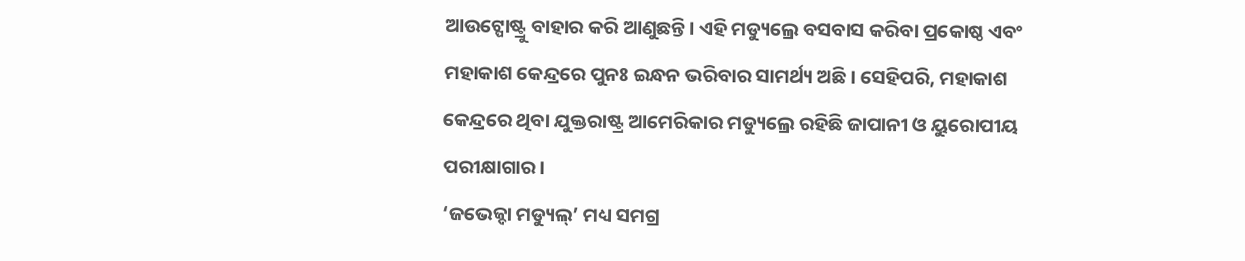ଆଉଟ୍ପୋଷ୍ଟ୍ରୁ ବାହାର କରି ଆଣୁଛନ୍ତି। ଏହି ମଡ୍ୟୁଲ୍ରେ ବସବାସ କରିବା ପ୍ରକୋଷ୍ଠ ଏବଂ ମହାକାଶ କେନ୍ଦ୍ରରେ ପୁନଃ ଇନ୍ଧନ ଭରିବାର ସାମର୍ଥ୍ୟ ଅଛି। ସେହିପରି, ମହାକାଶ କେନ୍ଦ୍ରରେ ଥିବା ଯୁକ୍ତରାଷ୍ଟ୍ର ଆମେରିକାର ମଡ୍ୟୁଲ୍ରେ ରହିଛି ଜାପାନୀ ଓ ୟୁରୋପୀୟ ପରୀକ୍ଷାଗାର।
‘ଜଭେଜ୍ଦା ମଡ୍ୟୁଲ୍’ ମଧ୍ୟ ସମଗ୍ର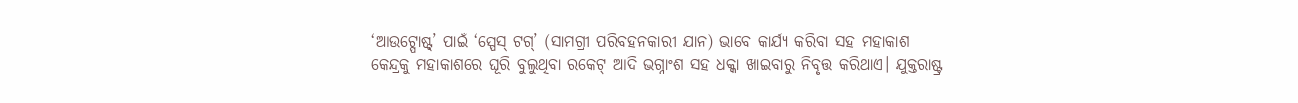‘ଆଉଟ୍ପୋଷ୍ଟ୍’ ପାଇଁ ‘ସ୍ପେସ୍ ଟଗ୍’ (ସାମଗ୍ରୀ ପରିବହନକାରୀ ଯାନ) ଭାବେ କାର୍ଯ୍ୟ କରିବା ସହ ମହାକାଶ କେନ୍ଦ୍ରକୁ ମହାକାଶରେ ଘୂରି ବୁଲୁଥିବା ରକେଟ୍ ଆଦି ଭଗ୍ନାଂଶ ସହ ଧକ୍କା ଖାଇବାରୁ ନିବୃତ୍ତ କରିଥାଏ। ଯୁକ୍ତରାଷ୍ଟ୍ର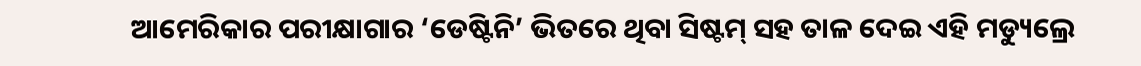ଆମେରିକାର ପରୀକ୍ଷାଗାର ‘ଡେଷ୍ଟିନି’ ଭିତରେ ଥିବା ସିଷ୍ଟମ୍ ସହ ତାଳ ଦେଇ ଏହି ମଡ୍ୟୁଲ୍ରେ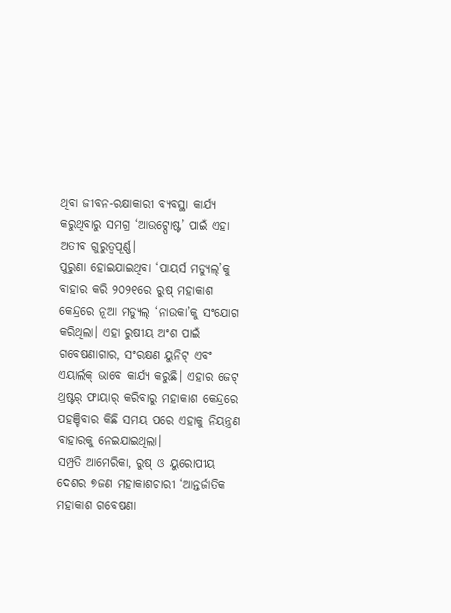ଥିବା ଜୀବନ-ରକ୍ଷାକାରୀ ବ୍ୟବସ୍ଥା କାର୍ଯ୍ୟ କରୁଥିବାରୁ ସମଗ୍ର ‘ଆଉଟ୍ପୋଷ୍ଟ’ ପାଇଁ ଏହା ଅତୀବ ଗୁରୁତ୍ବପୂର୍ଣ୍ଣ।
ପୁରୁଣା ହୋଇଯାଇଥିବା ‘ପାୟର୍ସ ମଡ୍ୟୁଲ୍’କୁ ବାହାର କରି ୨୦୨୧ରେ ରୁଷ୍ ମହାକାଶ କେନ୍ଦ୍ରରେ ନୂଆ ମଡ୍ୟୁଲ୍ ‘ନାଉକା’କୁ ସଂଯୋଗ କରିଥିଲା। ଏହା ରୁଷୀୟ ଅଂଶ ପାଇଁ ଗବେଷଣାଗାର, ସଂରକ୍ଷଣ ୟୁନିଟ୍ ଏବଂ ଏୟାର୍ଲକ୍ ଭାବେ କାର୍ଯ୍ୟ କରୁଛି। ଏହାର ଜେଟ୍ ଥ୍ରଷ୍ଟର୍ ଫାୟାର୍ କରିବାରୁ ମହାକାଶ କେନ୍ଦ୍ରରେ ପହଞ୍ଚିବାର କିଛି ସମୟ ପରେ ଏହାକୁ ନିୟନ୍ତ୍ରଣ ବାହାରକୁ ନେଇଯାଇଥିଲା।
ସମ୍ପ୍ରତି ଆମେରିକା, ରୁଷ୍ ଓ ୟୁରୋପୀୟ ଦେଶର ୭ଜଣ ମହାକାଶଚାରୀ ‘ଆନ୍ତର୍ଜାତିକ ମହାକାଶ ଗବେଷଣା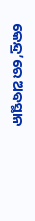କେନ୍ଦ୍ର’ରେ ଅବସ୍ଥାନ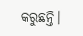କରୁଛନ୍ତି।